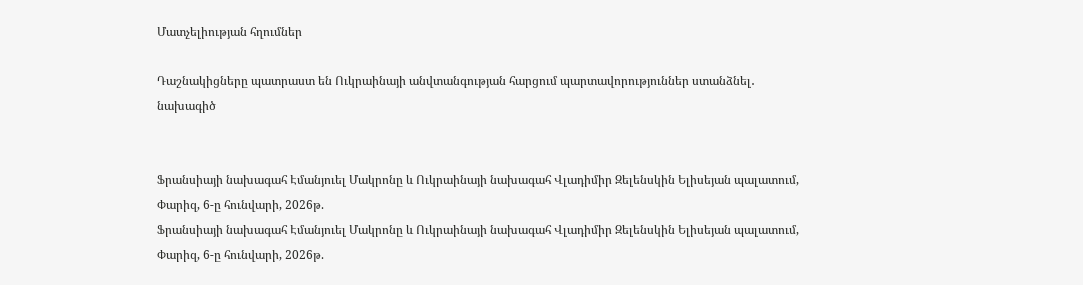Մատչելիության հղումներ

Դաշնակիցները պատրաստ են Ուկրաինայի անվտանգության հարցում պարտավորություններ ստանձնել․ նախագիծ


Ֆրանսիայի նախագահ Էմանյուել Մակրոնը և Ուկրաինայի նախագահ Վլադիմիր Զելենսկին Ելիսեյան պալատում, Փարիզ, 6-ը հունվարի, 2026թ.
Ֆրանսիայի նախագահ Էմանյուել Մակրոնը և Ուկրաինայի նախագահ Վլադիմիր Զելենսկին Ելիսեյան պալատում, Փարիզ, 6-ը հունվարի, 2026թ.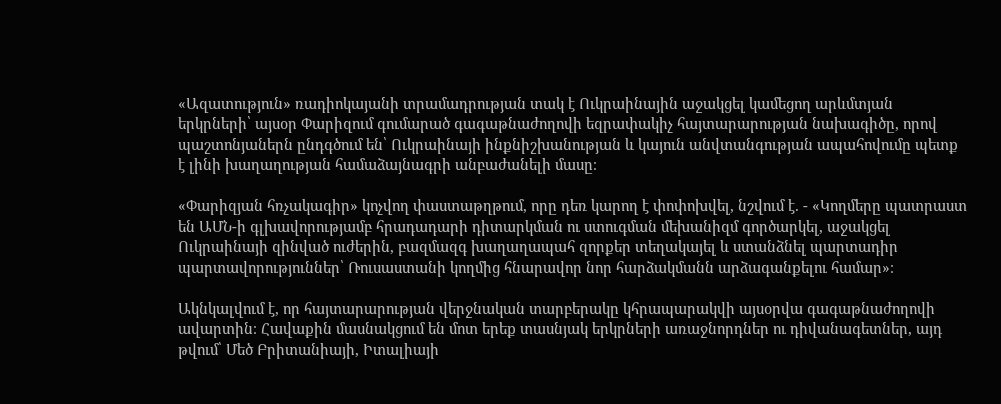«Ազատություն» ռադիոկայանի տրամադրության տակ է Ուկրաինային աջակցել կամեցող արևմտյան երկրների՝ այսօր Փարիզում գումարած գագաթնաժողովի եզրափակիչ հայտարարության նախագիծը, որով պաշտոնյաներն ընդգծում են՝ Ուկրաինայի ինքնիշխանության և կայուն անվտանգության ապահովումը պետք է լինի խաղաղության համաձայնագրի անբաժանելի մասը։

«Փարիզյան հռչակագիր» կոչվող փաստաթղթում, որը դեռ կարող է փոփոխվել, նշվում է. - «Կողմերը պատրաստ են ԱՄՆ-ի գլխավորությամբ հրադադարի դիտարկման ու ստուգման մեխանիզմ գործարկել, աջակցել Ուկրաինայի զինված ուժերին, բազմազգ խաղաղապահ զորքեր տեղակայել և ստանձնել պարտադիր պարտավորություններ՝ Ռուսաստանի կողմից հնարավոր նոր հարձակմանն արձագանքելու համար»։

Ակնկալվում է, որ հայտարարության վերջնական տարբերակը կհրապարակվի այսօրվա գագաթնաժողովի ավարտին։ Հավաքին մասնակցում են մոտ երեք տասնյակ երկրների առաջնորդներ ու դիվանագետներ, այդ թվում՝ Մեծ Բրիտանիայի, Իտալիայի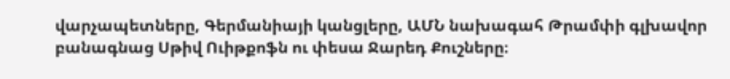վարչապետները, Գերմանիայի կանցլերը, ԱՄՆ նախագահ Թրամփի գլխավոր բանագնաց Սթիվ Ուիթքոֆն ու փեսա Ջարեդ Քուշները։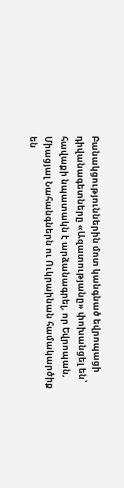Բանակցություններին մոտ կանգնած եվրոպացի դիվանագետները «Ազատությանը» փոխանցել են՝ հավաքի նպատակն է արձանագրել, որ Եվրոպան, Միացյալ Նահանգներն ու Ուկրաինան համակարծիք են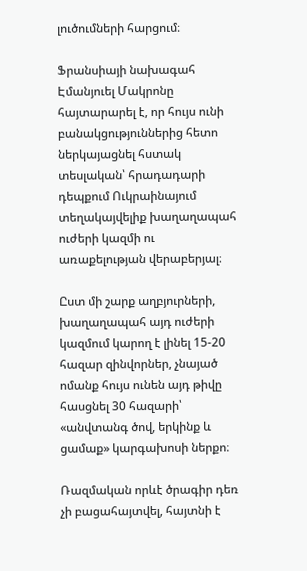լուծումների հարցում։

Ֆրանսիայի նախագահ Էմանյուել Մակրոնը հայտարարել է, որ հույս ունի բանակցություններից հետո ներկայացնել հստակ տեսլական՝ հրադադարի դեպքում Ուկրաինայում տեղակայվելիք խաղաղապահ ուժերի կազմի ու առաքելության վերաբերյալ։

Ըստ մի շարք աղբյուրների, խաղաղապահ այդ ուժերի կազմում կարող է լինել 15-20 հազար զինվորներ, չնայած ոմանք հույս ունեն այդ թիվը հասցնել 30 հազարի՝ «անվտանգ ծով, երկինք և ցամաք» կարգախոսի ներքո։

Ռազմական որևէ ծրագիր դեռ չի բացահայտվել, հայտնի է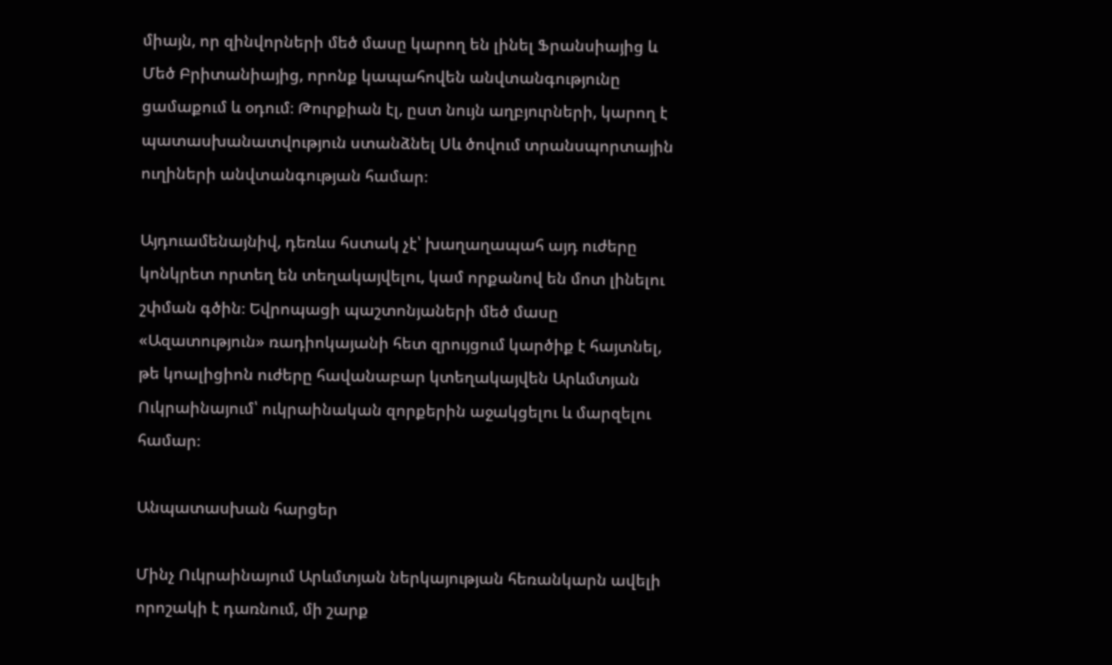միայն, որ զինվորների մեծ մասը կարող են լինել Ֆրանսիայից և Մեծ Բրիտանիայից, որոնք կապահովեն անվտանգությունը ցամաքում և օդում։ Թուրքիան էլ, ըստ նույն աղբյուրների, կարող է պատասխանատվություն ստանձնել Սև ծովում տրանսպորտային ուղիների անվտանգության համար։

Այդուամենայնիվ, դեռևս հստակ չէ՝ խաղաղապահ այդ ուժերը կոնկրետ որտեղ են տեղակայվելու, կամ որքանով են մոտ լինելու շփման գծին։ Եվրոպացի պաշտոնյաների մեծ մասը «Ազատություն» ռադիոկայանի հետ զրույցում կարծիք է հայտնել, թե կոալիցիոն ուժերը հավանաբար կտեղակայվեն Արևմտյան Ուկրաինայում՝ ուկրաինական զորքերին աջակցելու և մարզելու համար։

Անպատասխան հարցեր

Մինչ Ուկրաինայում Արևմտյան ներկայության հեռանկարն ավելի որոշակի է դառնում, մի շարք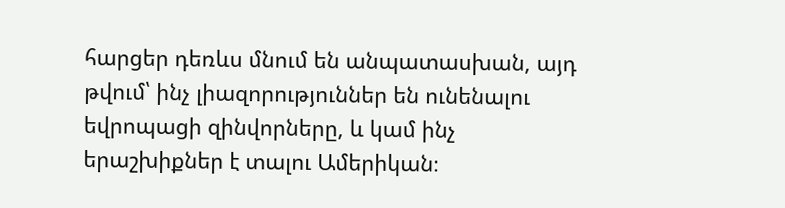հարցեր դեռևս մնում են անպատասխան, այդ թվում՝ ինչ լիազորություններ են ունենալու եվրոպացի զինվորները, և կամ ինչ երաշխիքներ է տալու Ամերիկան։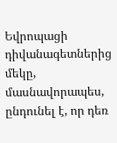Եվրոպացի դիվանագետներից մեկը, մասնավորապես, ընդունել է, որ դեռ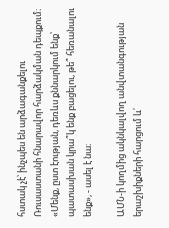հստակ չէ՝ ինչպես են արձագանքելու Ռուսաստանի հնարավոր հարձակման դեպքում։ «Մենք, ըստ էության, դեռևս քննարկում ենք՝ պատասխան կրա՞կ ենք բացելու, թե՞ հեռանալու ենք», - ասել է նա։

ԱՄՆ-ի կողմից ակնկալվող անվտանգության երաշխիքների հարցում և՛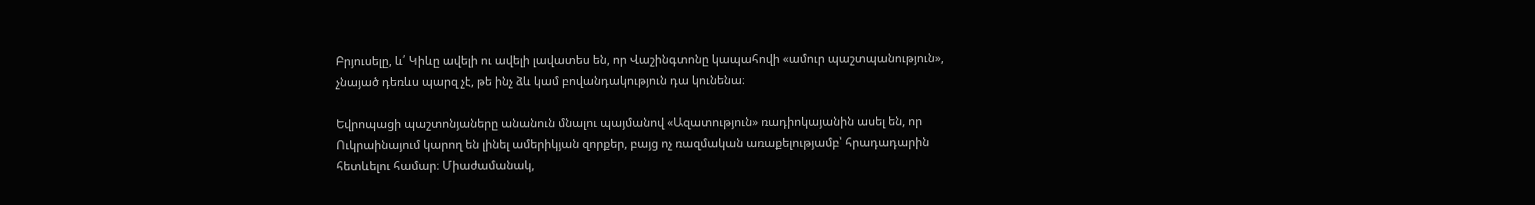Բրյուսելը, և՛ Կիևը ավելի ու ավելի լավատես են, որ Վաշինգտոնը կապահովի «ամուր պաշտպանություն», չնայած դեռևս պարզ չէ, թե ինչ ձև կամ բովանդակություն դա կունենա։

Եվրոպացի պաշտոնյաները անանուն մնալու պայմանով «Ազատություն» ռադիոկայանին ասել են, որ Ուկրաինայում կարող են լինել ամերիկյան զորքեր, բայց ոչ ռազմական առաքելությամբ՝ հրադադարին հետևելու համար։ Միաժամանակ,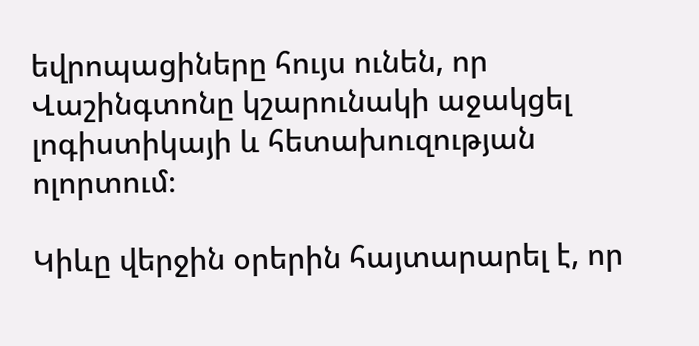եվրոպացիները հույս ունեն, որ Վաշինգտոնը կշարունակի աջակցել լոգիստիկայի և հետախուզության ոլորտում։

Կիևը վերջին օրերին հայտարարել է, որ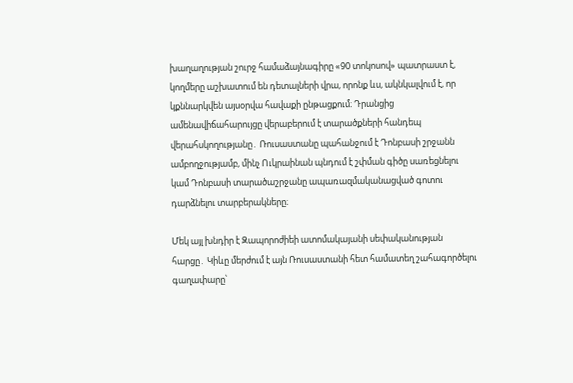խաղաղության շուրջ համաձայնագիրը «90 տոկոսով» պատրաստ է, կողմերը աշխատում են դետալների վրա, որոնք ևս, ակնկալվում է, որ կքննարկվեն այսօրվա հավաքի ընթացքում։ Դրանցից ամենավիճահարույցը վերաբերում է տարածքների հանդեպ վերահսկողությանը․ Ռուսաստանը պահանջում է Դոնբասի շրջանն ամբողջությամբ, մինչ Ուկրաինան պնդում է շփման գիծը սառեցնելու կամ Դոնբասի տարածաշրջանը ապառազմականացված գոտու դարձնելու տարբերակները։

Մեկ այլ խնդիր է Զապորոժիեի ատոմակայանի սեփականության հարցը․ Կիևը մերժում է այն Ռուսաստանի հետ համատեղ շահագործելու գաղափարը՝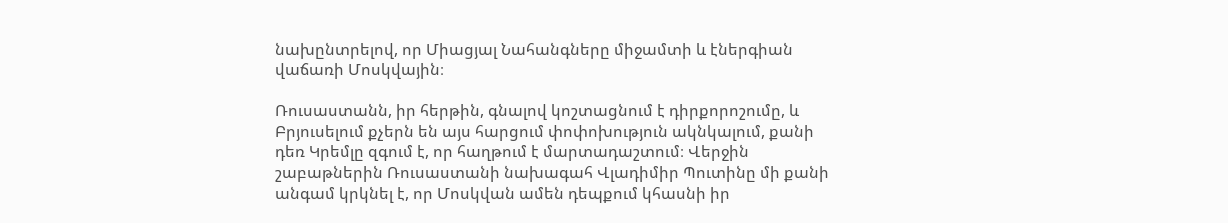նախընտրելով, որ Միացյալ Նահանգները միջամտի և էներգիան վաճառի Մոսկվային։

Ռուսաստանն, իր հերթին, գնալով կոշտացնում է դիրքորոշումը, և Բրյուսելում քչերն են այս հարցում փոփոխություն ակնկալում, քանի դեռ Կրեմլը զգում է, որ հաղթում է մարտադաշտում։ Վերջին շաբաթներին Ռուսաստանի նախագահ Վլադիմիր Պուտինը մի քանի անգամ կրկնել է, որ Մոսկվան ամեն դեպքում կհասնի իր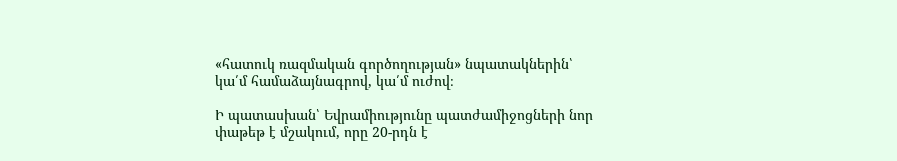«հատուկ ռազմական գործողության» նպատակներին՝ կա՛մ համաձայնագրով, կա՛մ ուժով։

Ի պատասխան՝ Եվրամիությունը պատժամիջոցների նոր փաթեթ է մշակում, որը 20-րդն է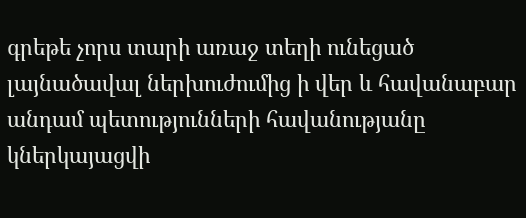գրեթե չորս տարի առաջ տեղի ունեցած լայնածավալ ներխուժումից ի վեր և հավանաբար անդամ պետությունների հավանությանը կներկայացվի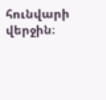հունվարի վերջին։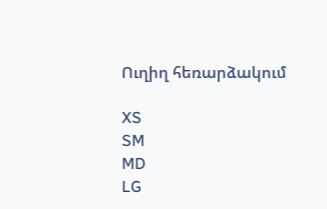Ուղիղ հեռարձակում

XS
SM
MD
LG